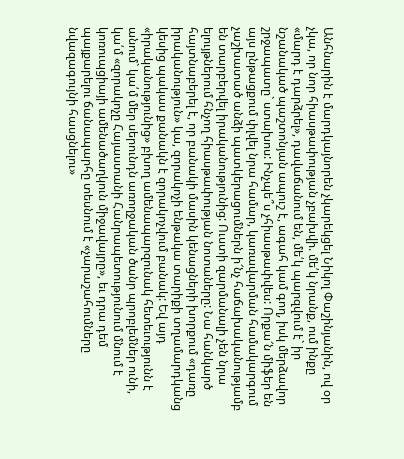Անհնարին է մարդկայնորեն չկարեկցել Նիկոլ Փաշինյանին, ով օր չկա, որ նոր հիասթափության չբախվի. մե՛կ նրանք, ում ինքը «մարդ է դարձրել», դավաճանում են, մե՛կ պարզվում է` իր նշանակած պաշտոնյան ապուշ է, ագահ կամ գող, իսկ մերձավոր շրջապատը` ստախոս: Ինչպե՞ս չհիասթափվես: Որքա՜ն միֆեր են այս ընթացքում փլվել նրա համար, կառավարման համակարգում չաշխատած անձի պատկերացումներն ի՜նչ հաճախականությամբ են տարբերվել իրականությունից: Ուստի զարմանալի չեն նրա ելույթներում հնչող հիասթափության նոտաները: Նա հանկարծ հայտնաբերել է, որ բանակի մասին կենացների խորքում «դառը իրականություն» կա, զորակոչի ենթակա տարիքի տղամարդկանց կեսից պակաս քանակն է զորակոչվում բանակ: Եվ այդ «իրականությունից» բխող ամենապարզունակ հետեւությունն է անում` կա՛մ մեր սերունդն առողջական ծանր պրոբլեմներ ունի, կա՛մ «զորակոչը Հայաստանի Հանրապետությունում մնում է կոռուպցիայի ամենածաղկուն միջավայրը», եւ դրա դեմ պայքարելու ճանապարհը տեսնում է «չարաշահումները նվազագույնի հասցնելու»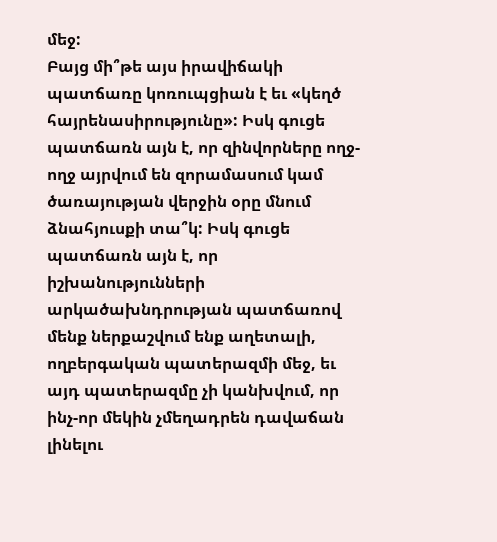մեջ:
Բայց մի՞թե այս իրավիճակի պատճառը կոռուպցիան է եւ «կեղծ հայրենասիրությունը»: Իսկ գուցե պատճառն այն է, որ զինվորները ողջ-ողջ այրվում են զորամասում կամ ծառայության վերջին օրը մնում ձնահյուսքի տա՞կ: Իսկ գուցե պատճառն այն է, որ իշխանությունների արկածախնդրության պատճառով մենք ներքաշվում ենք աղետալի, ողբերգական պատերազմի մեջ, եւ այդ պատերազմը չի կանխվում, որ ինչ-որ մեկին չմեղադրեն դավաճան լինելու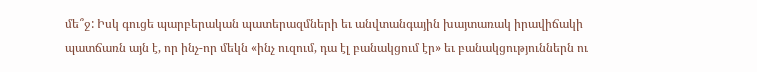մե՞ջ: Իսկ գուցե պարբերական պատերազմների եւ անվտանգային խայտառակ իրավիճակի պատճառն այն է, որ ինչ-որ մեկն «ինչ ուզում, դա էլ բանակցում էր» եւ բանակցություններն ու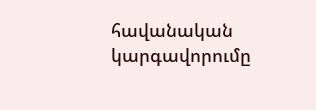հավանական կարգավորումը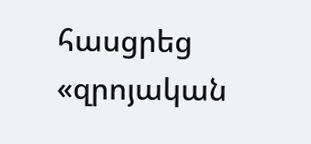հասցրեց «զրոյական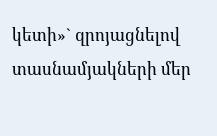կետի»` զրոյացնելով տասնամյակների մեր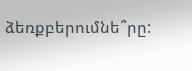ձեռքբերումնե՞րը: